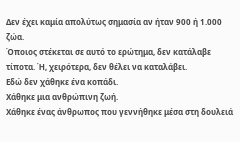Δεν έχει καμία απολύτως σημασία αν ήταν 900 ή 1.000 ζώα.
Όποιος στέκεται σε αυτό το ερώτημα, δεν κατάλαβε τίποτα. Ή, χειρότερα, δεν θέλει να καταλάβει.
Εδώ δεν χάθηκε ένα κοπάδι.
Χάθηκε μια ανθρώπινη ζωή.
Χάθηκε ένας άνθρωπος που γεννήθηκε μέσα στη δουλειά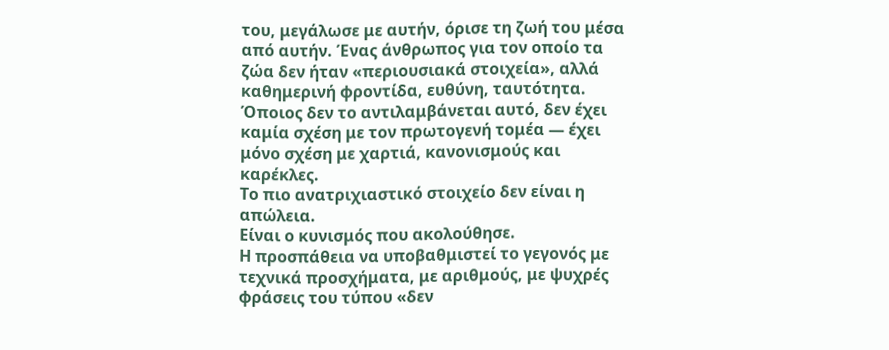του, μεγάλωσε με αυτήν, όρισε τη ζωή του μέσα από αυτήν. Ένας άνθρωπος για τον οποίο τα ζώα δεν ήταν «περιουσιακά στοιχεία», αλλά καθημερινή φροντίδα, ευθύνη, ταυτότητα. Όποιος δεν το αντιλαμβάνεται αυτό, δεν έχει καμία σχέση με τον πρωτογενή τομέα — έχει μόνο σχέση με χαρτιά, κανονισμούς και καρέκλες.
Το πιο ανατριχιαστικό στοιχείο δεν είναι η απώλεια.
Είναι ο κυνισμός που ακολούθησε.
Η προσπάθεια να υποβαθμιστεί το γεγονός με τεχνικά προσχήματα, με αριθμούς, με ψυχρές φράσεις του τύπου «δεν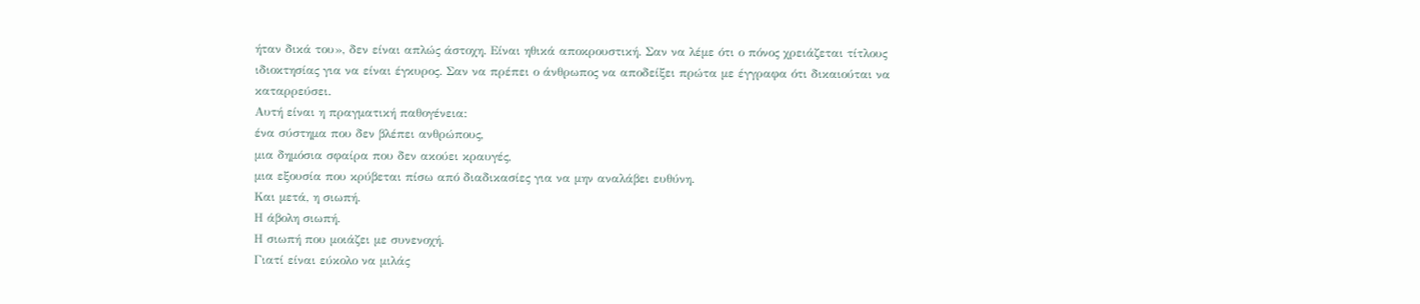ήταν δικά του», δεν είναι απλώς άστοχη. Είναι ηθικά αποκρουστική. Σαν να λέμε ότι ο πόνος χρειάζεται τίτλους ιδιοκτησίας για να είναι έγκυρος. Σαν να πρέπει ο άνθρωπος να αποδείξει πρώτα με έγγραφα ότι δικαιούται να καταρρεύσει.
Αυτή είναι η πραγματική παθογένεια:
ένα σύστημα που δεν βλέπει ανθρώπους,
μια δημόσια σφαίρα που δεν ακούει κραυγές,
μια εξουσία που κρύβεται πίσω από διαδικασίες για να μην αναλάβει ευθύνη.
Και μετά, η σιωπή.
Η άβολη σιωπή.
Η σιωπή που μοιάζει με συνενοχή.
Γιατί είναι εύκολο να μιλάς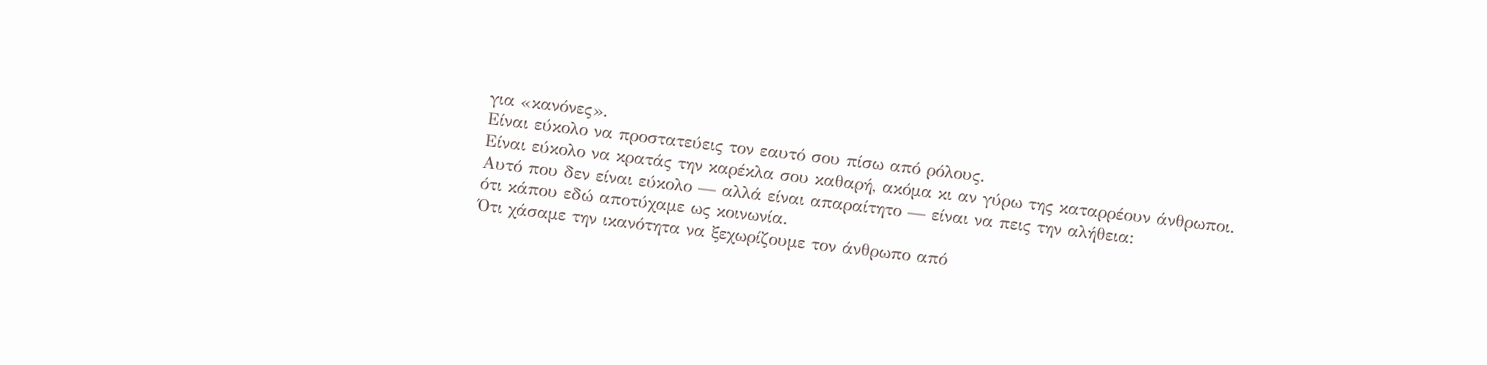για «κανόνες».
Είναι εύκολο να προστατεύεις τον εαυτό σου πίσω από ρόλους.
Είναι εύκολο να κρατάς την καρέκλα σου καθαρή, ακόμα κι αν γύρω της καταρρέουν άνθρωποι.
Αυτό που δεν είναι εύκολο — αλλά είναι απαραίτητο — είναι να πεις την αλήθεια:
ότι κάπου εδώ αποτύχαμε ως κοινωνία.
Ότι χάσαμε την ικανότητα να ξεχωρίζουμε τον άνθρωπο από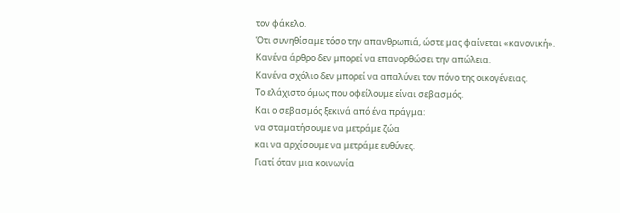τον φάκελο.
Ότι συνηθίσαμε τόσο την απανθρωπιά, ώστε μας φαίνεται «κανονική».
Κανένα άρθρο δεν μπορεί να επανορθώσει την απώλεια.
Κανένα σχόλιο δεν μπορεί να απαλύνει τον πόνο της οικογένειας.
Το ελάχιστο όμως που οφείλουμε είναι σεβασμός.
Και ο σεβασμός ξεκινά από ένα πράγμα:
να σταματήσουμε να μετράμε ζώα
και να αρχίσουμε να μετράμε ευθύνες.
Γιατί όταν μια κοινωνία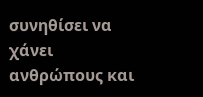συνηθίσει να χάνει ανθρώπους και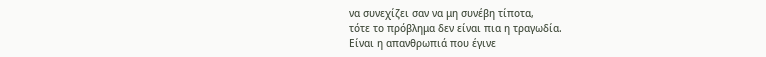να συνεχίζει σαν να μη συνέβη τίποτα,
τότε το πρόβλημα δεν είναι πια η τραγωδία.
Είναι η απανθρωπιά που έγινε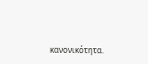κανονικότητα.